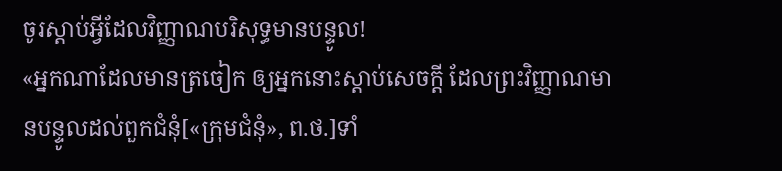ចូរស្ដាប់អ្វីដែលវិញ្ញាណបរិសុទ្ធមានបន្ទូល!
«អ្នកណាដែលមានត្រចៀក ឲ្យអ្នកនោះស្ដាប់សេចក្ដី ដែលព្រះវិញ្ញាណមានបន្ទូលដល់ពួកជំនុំ[«ក្រុមជំនុំ», ព.ថ.]ទាំ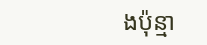ងប៉ុន្មា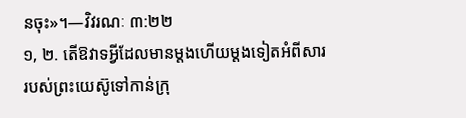នចុះ»។—វិវរណៈ ៣:២២
១, ២. តើឱវាទអ្វីដែលមានម្ដងហើយម្ដងទៀតអំពីសាររបស់ព្រះយេស៊ូទៅកាន់ក្រុ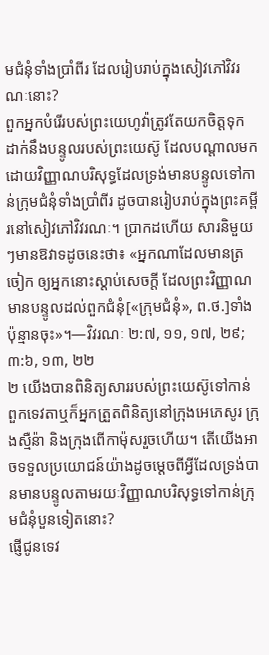មជំនុំទាំងប្រាំពីរ ដែលរៀបរាប់ក្នុងសៀវភៅវិវរណៈនោះ?
ពួកអ្នកបំរើរបស់ព្រះយេហូវ៉ាត្រូវតែយកចិត្តទុកដាក់នឹងបន្ទូលរបស់ព្រះយេស៊ូ ដែលបណ្ដាលមកដោយវិញ្ញាណបរិសុទ្ធដែលទ្រង់មានបន្ទូលទៅកាន់ក្រុមជំនុំទាំងប្រាំពីរ ដូចបានរៀបរាប់ក្នុងព្រះគម្ពីរនៅសៀវភៅវិវរណៈ។ ប្រាកដហើយ សារនិមួយៗមានឱវាទដូចនេះថា៖ «អ្នកណាដែលមានត្រចៀក ឲ្យអ្នកនោះស្ដាប់សេចក្ដី ដែលព្រះវិញ្ញាណមានបន្ទូលដល់ពួកជំនុំ[«ក្រុមជំនុំ», ព.ថ.]ទាំងប៉ុន្មានចុះ»។—វិវរណៈ ២:៧, ១១, ១៧, ២៩; ៣:៦, ១៣, ២២
២ យើងបានពិនិត្យសាររបស់ព្រះយេស៊ូទៅកាន់ពួកទេវតាឬក៏អ្នកត្រួតពិនិត្យនៅក្រុងអេភេសូរ ក្រុងស្មឺន៉ា និងក្រុងពើកាម៉ុសរួចហើយ។ តើយើងអាចទទួលប្រយោជន៍យ៉ាងដូចម្ដេចពីអ្វីដែលទ្រង់បានមានបន្ទូលតាមរយៈវិញ្ញាណបរិសុទ្ធទៅកាន់ក្រុមជំនុំបួនទៀតនោះ?
ផ្ញើជូនទេវ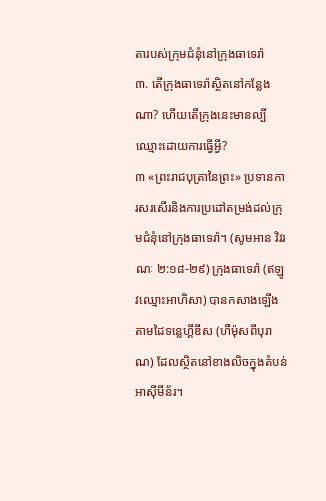តារបស់ក្រុមជំនុំនៅក្រុងធាទេរ៉ា
៣. តើក្រុងធាទេរ៉ាស្ថិតនៅកន្លែងណា? ហើយតើក្រុងនេះមានល្បីឈ្មោះដោយការធ្វើអ្វី?
៣ «ព្រះរាជបុត្រានៃព្រះ» ប្រទានការសរសើរនិងការប្រដៅតម្រង់ដល់ក្រុមជំនុំនៅក្រុងធាទេរ៉ា។ (សូមអាន វិវរណៈ ២:១៨-២៩) ក្រុងធាទេរ៉ា (ឥឡូវឈ្មោះអាហិសា) បានកសាងឡើងតាមដៃទន្លេហ្គីឌីស (ហឺម៉ុសពីបុរាណ) ដែលស្ថិតនៅខាងលិចក្នុងតំបន់អាស៊ីមីន័រ។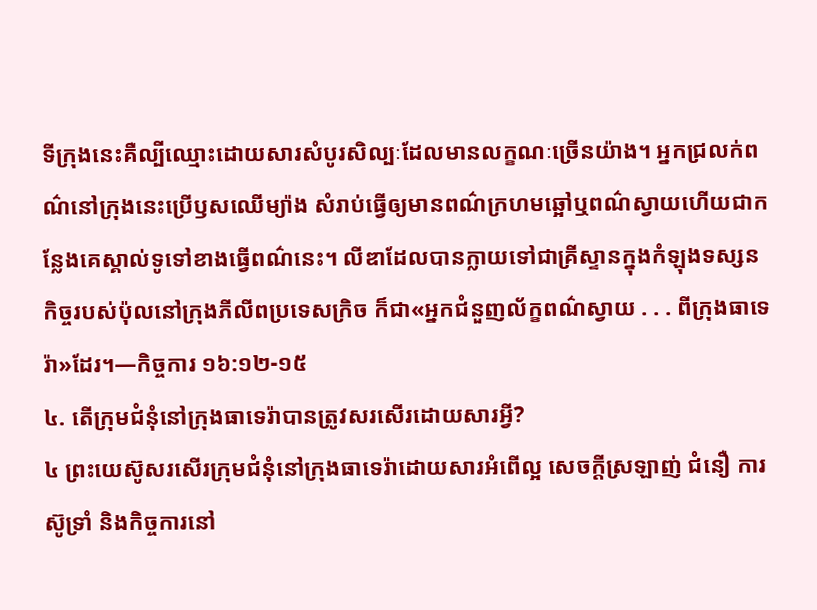ទីក្រុងនេះគឺល្បីឈ្មោះដោយសារសំបូរសិល្បៈដែលមានលក្ខណៈច្រើនយ៉ាង។ អ្នកជ្រលក់ពណ៌នៅក្រុងនេះប្រើឫសឈើម្យ៉ាង សំរាប់ធ្វើឲ្យមានពណ៌ក្រហមឆ្អៅឬពណ៌ស្វាយហើយជាកន្លែងគេស្គាល់ទូទៅខាងធ្វើពណ៌នេះ។ លីឌាដែលបានក្លាយទៅជាគ្រីស្ទានក្នុងកំឡុងទស្សនកិច្ចរបស់ប៉ុលនៅក្រុងភីលីពប្រទេសក្រិច ក៏ជា«អ្នកជំនួញល័ក្ខពណ៌ស្វាយ . . . ពីក្រុងធាទេរ៉ា»ដែរ។—កិច្ចការ ១៦:១២-១៥
៤. តើក្រុមជំនុំនៅក្រុងធាទេរ៉ាបានត្រូវសរសើរដោយសារអ្វី?
៤ ព្រះយេស៊ូសរសើរក្រុមជំនុំនៅក្រុងធាទេរ៉ាដោយសារអំពើល្អ សេចក្ដីស្រឡាញ់ ជំនឿ ការស៊ូទ្រាំ និងកិច្ចការនៅ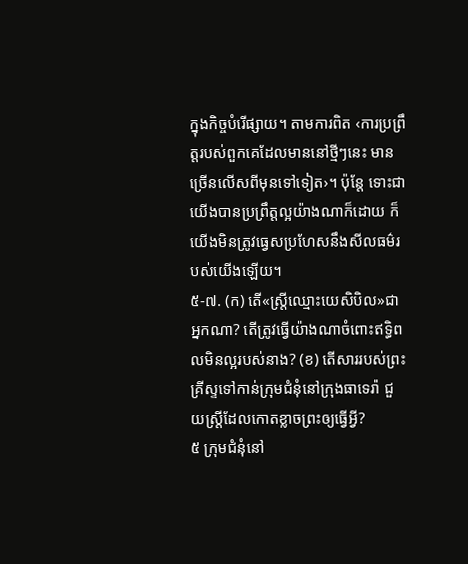ក្នុងកិច្ចបំរើផ្សាយ។ តាមការពិត ‹ការប្រព្រឹត្តរបស់ពួកគេដែលមាននៅថ្មីៗនេះ មានច្រើនលើសពីមុនទៅទៀត›។ ប៉ុន្តែ ទោះជាយើងបានប្រព្រឹត្តល្អយ៉ាងណាក៏ដោយ ក៏យើងមិនត្រូវធ្វេសប្រហែសនឹងសីលធម៌របស់យើងឡើយ។
៥-៧. (ក) តើ«ស្ត្រីឈ្មោះយេសិបិល»ជាអ្នកណា? តើត្រូវធ្វើយ៉ាងណាចំពោះឥទ្ធិពលមិនល្អរបស់នាង? (ខ) តើសាររបស់ព្រះគ្រីស្ទទៅកាន់ក្រុមជំនុំនៅក្រុងធាទេរ៉ា ជួយស្ត្រីដែលកោតខ្លាចព្រះឲ្យធ្វើអ្វី?
៥ ក្រុមជំនុំនៅ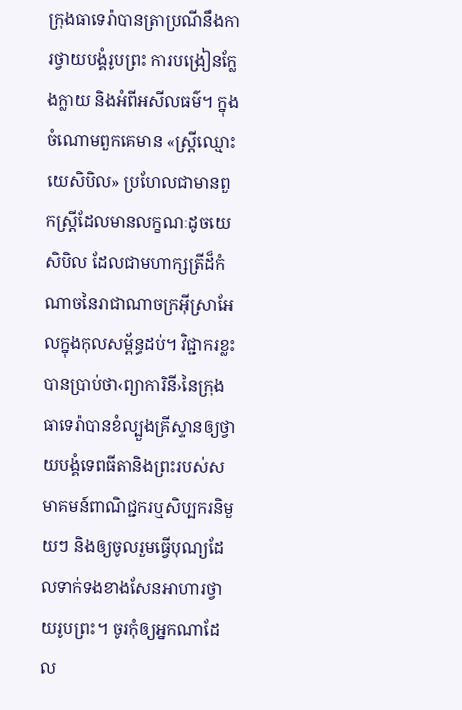ក្រុងធាទេរ៉ាបានត្រាប្រណីនឹងការថ្វាយបង្គំរូបព្រះ ការបង្រៀនក្លែងក្លាយ និងអំពីអសីលធម៌។ ក្នុងចំណោមពួកគេមាន «ស្ត្រីឈ្មោះយេសិបិល» ប្រហែលជាមានពួកស្ត្រីដែលមានលក្ខណៈដូចយេសិបិល ដែលជាមហាក្សត្រីដ៏កំណាចនៃរាជាណាចក្រអ៊ីស្រាអែលក្នុងកុលសម្ព័ន្ធដប់។ វិជ្ជាករខ្លះបានប្រាប់ថា‹ព្យាការិនី›នៃក្រុងធាទេរ៉ាបានខំល្បួងគ្រីស្ទានឲ្យថ្វាយបង្គំទេពធីតានិងព្រះរបស់សមាគមន៍ពាណិជ្ជករឬសិប្បករនិមួយៗ និងឲ្យចូលរួមធ្វើបុណ្យដែលទាក់ទងខាងសែនអាហារថ្វាយរូបព្រះ។ ចូរកុំឲ្យអ្នកណាដែល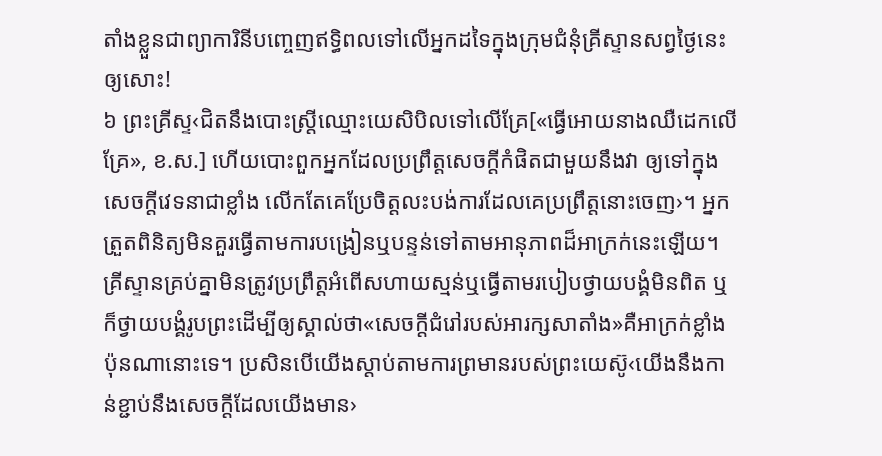តាំងខ្លួនជាព្យាការិនីបញ្ចេញឥទ្ធិពលទៅលើអ្នកដទៃក្នុងក្រុមជំនុំគ្រីស្ទានសព្វថ្ងៃនេះឲ្យសោះ!
៦ ព្រះគ្រីស្ទ‹ជិតនឹងបោះស្ត្រីឈ្មោះយេសិបិលទៅលើគ្រែ[«ធ្វើអោយនាងឈឺដេកលើគ្រែ», ខ.ស.] ហើយបោះពួកអ្នកដែលប្រព្រឹត្តសេចក្ដីកំផិតជាមួយនឹងវា ឲ្យទៅក្នុងសេចក្ដីវេទនាជាខ្លាំង លើកតែគេប្រែចិត្តលះបង់ការដែលគេប្រព្រឹត្តនោះចេញ›។ អ្នកត្រួតពិនិត្យមិនគួរធ្វើតាមការបង្រៀនឬបន្ទន់ទៅតាមអានុភាពដ៏អាក្រក់នេះឡើយ។ គ្រីស្ទានគ្រប់គ្នាមិនត្រូវប្រព្រឹត្តអំពើសហាយស្មន់ឬធ្វើតាមរបៀបថ្វាយបង្គំមិនពិត ឬក៏ថ្វាយបង្គំរូបព្រះដើម្បីឲ្យស្គាល់ថា«សេចក្ដីជំរៅរបស់អារក្សសាតាំង»គឺអាក្រក់ខ្លាំងប៉ុនណានោះទេ។ ប្រសិនបើយើងស្ដាប់តាមការព្រមានរបស់ព្រះយេស៊ូ‹យើងនឹងកាន់ខ្ជាប់នឹងសេចក្ដីដែលយើងមាន›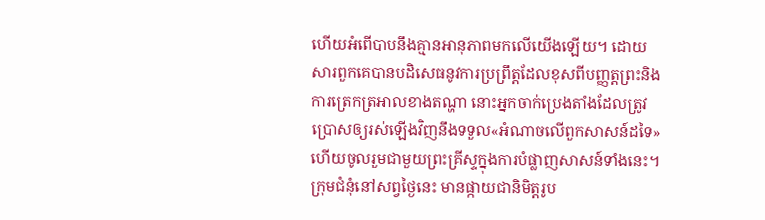ហើយអំពើបាបនឹងគ្មានអានុភាពមកលើយើងឡើយ។ ដោយសារពួកគេបានបដិសេធនូវការប្រព្រឹត្តដែលខុសពីបញ្ញត្តព្រះនិងការត្រេកត្រអាលខាងតណ្ហា នោះអ្នកចាក់ប្រេងតាំងដែលត្រូវប្រោសឲ្យរស់ឡើងវិញនឹងទទួល«អំណាចលើពួកសាសន៍ដទៃ» ហើយចូលរួមជាមួយព្រះគ្រីស្ទក្នុងការបំផ្លាញសាសន៍ទាំងនេះ។ ក្រុមជំនុំនៅសព្វថ្ងៃនេះ មានផ្កាយជានិមិត្តរូប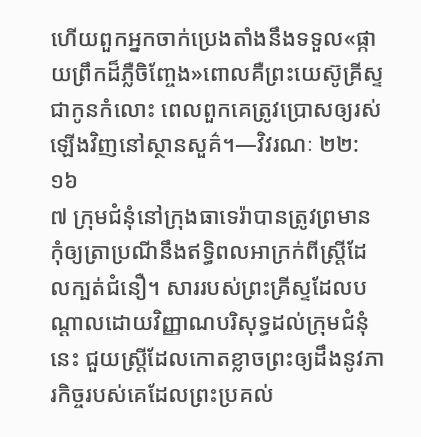ហើយពួកអ្នកចាក់ប្រេងតាំងនឹងទទួល«ផ្កាយព្រឹកដ៏ភ្លឺចិញ្ចែង»ពោលគឺព្រះយេស៊ូគ្រីស្ទជាកូនកំលោះ ពេលពួកគេត្រូវប្រោសឲ្យរស់ឡើងវិញនៅស្ថានសួគ៌។—វិវរណៈ ២២:១៦
៧ ក្រុមជំនុំនៅក្រុងធាទេរ៉ាបានត្រូវព្រមានកុំឲ្យត្រាប្រណីនឹងឥទ្ធិពលអាក្រក់ពីស្ត្រីដែលក្បត់ជំនឿ។ សាររបស់ព្រះគ្រីស្ទដែលបណ្ដាលដោយវិញ្ញាណបរិសុទ្ធដល់ក្រុមជំនុំនេះ ជួយស្ត្រីដែលកោតខ្លាចព្រះឲ្យដឹងនូវភារកិច្ចរបស់គេដែលព្រះប្រគល់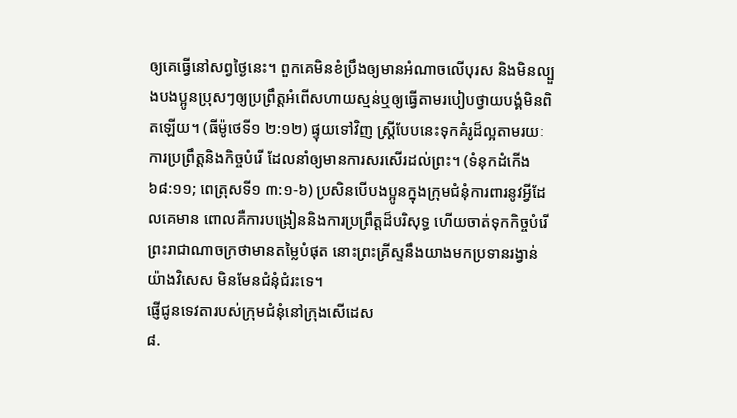ឲ្យគេធ្វើនៅសព្វថ្ងៃនេះ។ ពួកគេមិនខំប្រឹងឲ្យមានអំណាចលើបុរស និងមិនល្បួងបងប្អូនប្រុសៗឲ្យប្រព្រឹត្តអំពើសហាយស្មន់ឬឲ្យធ្វើតាមរបៀបថ្វាយបង្គំមិនពិតឡើយ។ (ធីម៉ូថេទី១ ២:១២) ផ្ទុយទៅវិញ ស្ត្រីបែបនេះទុកគំរូដ៏ល្អតាមរយៈការប្រព្រឹត្តនិងកិច្ចបំរើ ដែលនាំឲ្យមានការសរសើរដល់ព្រះ។ (ទំនុកដំកើង ៦៨:១១; ពេត្រុសទី១ ៣:១-៦) ប្រសិនបើបងប្អូនក្នុងក្រុមជំនុំការពារនូវអ្វីដែលគេមាន ពោលគឺការបង្រៀននិងការប្រព្រឹត្តដ៏បរិសុទ្ធ ហើយចាត់ទុកកិច្ចបំរើព្រះរាជាណាចក្រថាមានតម្លៃបំផុត នោះព្រះគ្រីស្ទនឹងយាងមកប្រទានរង្វាន់យ៉ាងវិសេស មិនមែនជំនុំជំរះទេ។
ផ្ញើជូនទេវតារបស់ក្រុមជំនុំនៅក្រុងសើដេស
៨.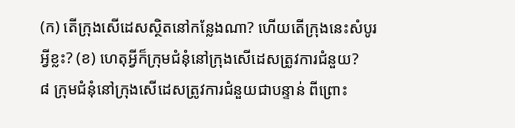(ក) តើក្រុងសើដេសស្ថិតនៅកន្លែងណា? ហើយតើក្រុងនេះសំបូរអ្វីខ្លះ? (ខ) ហេតុអ្វីក៏ក្រុមជំនុំនៅក្រុងសើដេសត្រូវការជំនួយ?
៨ ក្រុមជំនុំនៅក្រុងសើដេសត្រូវការជំនួយជាបន្ទាន់ ពីព្រោះ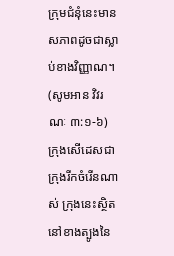ក្រុមជំនុំនេះមានសភាពដូចជាស្លាប់ខាងវិញ្ញាណ។ (សូមអាន វិវរណៈ ៣:១-៦) ក្រុងសើដេសជាក្រុងរីកចំរើនណាស់ ក្រុងនេះស្ថិតនៅខាងត្បូងនៃ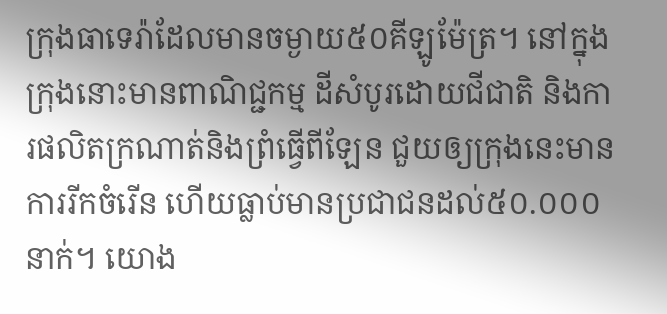ក្រុងធាទេរ៉ាដែលមានចម្ងាយ៥០គីឡូម៉ែត្រ។ នៅក្នុងក្រុងនោះមានពាណិជ្ជកម្ម ដីសំបូរដោយជីជាតិ និងការផលិតក្រណាត់និងព្រំធ្វើពីឡែន ជួយឲ្យក្រុងនេះមានការរីកចំរើន ហើយធ្លាប់មានប្រជាជនដល់៥០.០០០នាក់។ យោង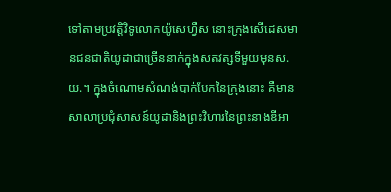ទៅតាមប្រវត្ដិវិទូលោកយ៉ូសេហ្វឺស នោះក្រុងសើដេសមានជនជាតិយូដាជាច្រើននាក់ក្នុងសតវត្សទីមួយមុនស.យ.។ ក្នុងចំណោមសំណង់បាក់បែកនៃក្រុងនោះ គឺមានសាលាប្រជុំសាសន៍យូដានិងព្រះវិហារនៃព្រះនាងឌីអា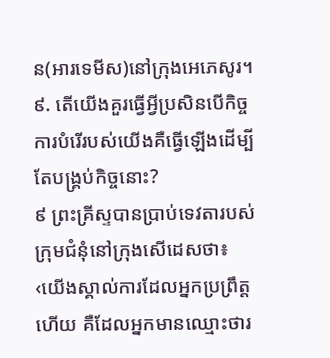ន(អារទេមីស)នៅក្រុងអេភេសូរ។
៩. តើយើងគួរធ្វើអ្វីប្រសិនបើកិច្ចការបំរើរបស់យើងគឺធ្វើឡើងដើម្បីតែបង្គ្រប់កិច្ចនោះ?
៩ ព្រះគ្រីស្ទបានប្រាប់ទេវតារបស់ក្រុមជំនុំនៅក្រុងសើដេសថា៖ ‹យើងស្គាល់ការដែលអ្នកប្រព្រឹត្តហើយ គឺដែលអ្នកមានឈ្មោះថារ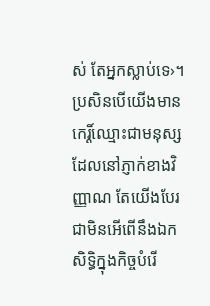ស់ តែអ្នកស្លាប់ទេ›។ ប្រសិនបើយើងមានកេរ្ដិ៍ឈ្មោះជាមនុស្សដែលនៅភ្ញាក់ខាងវិញ្ញាណ តែយើងបែរជាមិនអើពើនឹងឯកសិទ្ធិក្នុងកិច្ចបំរើ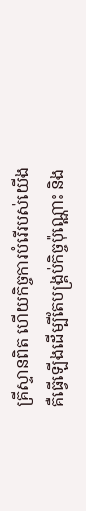គ្រីស្ទានពិត ហើយកិច្ចការបំរើរបស់យើងគឺធ្វើឡើងដើម្បីតែបង្គ្រប់កិច្ចប៉ុណ្ណោះ និង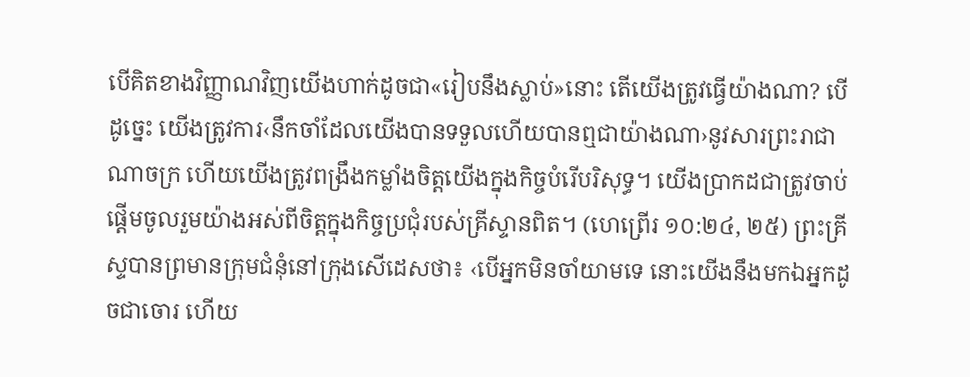បើគិតខាងវិញ្ញាណវិញយើងហាក់ដូចជា«រៀបនឹងស្លាប់»នោះ តើយើងត្រូវធ្វើយ៉ាងណា? បើដូច្នេះ យើងត្រូវការ‹នឹកចាំដែលយើងបានទទួលហើយបានឮជាយ៉ាងណា›នូវសារព្រះរាជាណាចក្រ ហើយយើងត្រូវពង្រឹងកម្លាំងចិត្តយើងក្នុងកិច្ចបំរើបរិសុទ្ធ។ យើងប្រាកដជាត្រូវចាប់ផ្ដើមចូលរួមយ៉ាងអស់ពីចិត្តក្នុងកិច្ចប្រជុំរបស់គ្រីស្ទានពិត។ (ហេព្រើរ ១០:២៤, ២៥) ព្រះគ្រីស្ទបានព្រមានក្រុមជំនុំនៅក្រុងសើដេសថា៖ ‹បើអ្នកមិនចាំយាមទេ នោះយើងនឹងមកឯអ្នកដូចជាចោរ ហើយ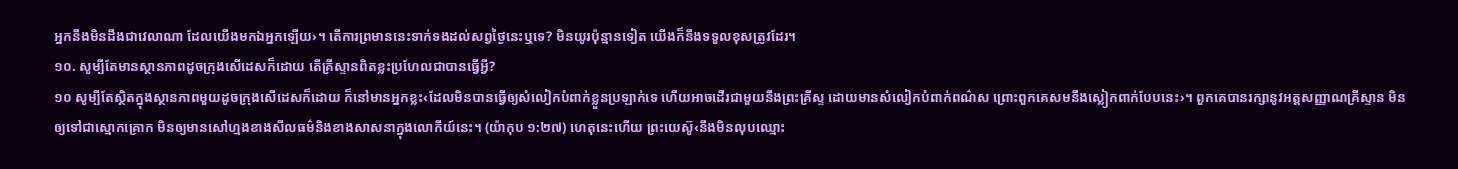អ្នកនឹងមិនដឹងជាវេលាណា ដែលយើងមកឯអ្នកឡើយ›។ តើការព្រមាននេះទាក់ទងដល់សព្វថ្ងៃនេះឬទេ? មិនយូរប៉ុន្មានទៀត យើងក៏នឹងទទួលខុសត្រូវដែរ។
១០. សូម្បីតែមានស្ថានភាពដូចក្រុងសើដេសក៏ដោយ តើគ្រីស្ទានពិតខ្លះប្រហែលជាបានធ្វើអ្វី?
១០ សូម្បីតែស្ថិតក្នុងស្ថានភាពមួយដូចក្រុងសើដេសក៏ដោយ ក៏នៅមានអ្នកខ្លះ‹ដែលមិនបានធ្វើឲ្យសំលៀកបំពាក់ខ្លួនប្រឡាក់ទេ ហើយអាចដើរជាមួយនឹងព្រះគ្រីស្ទ ដោយមានសំលៀកបំពាក់ពណ៌ស ព្រោះពួកគេសមនឹងស្លៀកពាក់បែបនេះ›។ ពួកគេបានរក្សានូវអត្តសញ្ញាណគ្រីស្ទាន មិនឲ្យទៅជាស្មោកគ្រោក មិនឲ្យមានសៅហ្មងខាងសីលធម៌និងខាងសាសនាក្នុងលោកីយ៍នេះ។ (យ៉ាកុប ១:២៧) ហេតុនេះហើយ ព្រះយេស៊ូ‹នឹងមិនលុបឈ្មោះ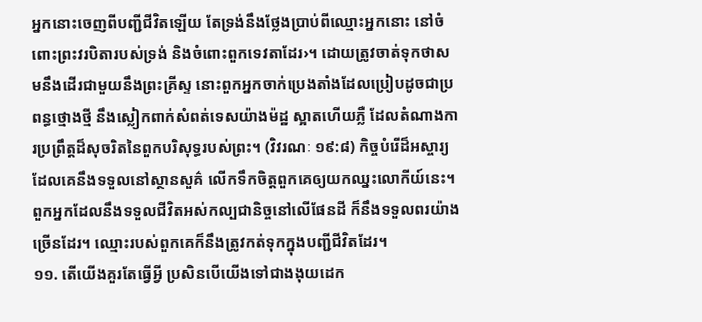អ្នកនោះចេញពីបញ្ជីជីវិតឡើយ តែទ្រង់នឹងថ្លែងប្រាប់ពីឈ្មោះអ្នកនោះ នៅចំពោះព្រះវរបិតារបស់ទ្រង់ និងចំពោះពួកទេវតាដែរ›។ ដោយត្រូវចាត់ទុកថាសមនឹងដើរជាមួយនឹងព្រះគ្រីស្ទ នោះពួកអ្នកចាក់ប្រេងតាំងដែលប្រៀបដូចជាប្រពន្ធថ្មោងថ្មី នឹងស្លៀកពាក់សំពត់ទេសយ៉ាងម៉ដ្ឋ ស្អាតហើយភ្លឺ ដែលតំណាងការប្រព្រឹត្តដ៏សុចរិតនៃពួកបរិសុទ្ធរបស់ព្រះ។ (វិវរណៈ ១៩:៨) កិច្ចបំរើដ៏អស្ចារ្យដែលគេនឹងទទួលនៅស្ថានសួគ៌ លើកទឹកចិត្តពួកគេឲ្យយកឈ្នះលោកីយ៍នេះ។ ពួកអ្នកដែលនឹងទទួលជីវិតអស់កល្បជានិច្ចនៅលើផែនដី ក៏នឹងទទួលពរយ៉ាងច្រើនដែរ។ ឈ្មោះរបស់ពួកគេក៏នឹងត្រូវកត់ទុកក្នុងបញ្ជីជីវិតដែរ។
១១. តើយើងគួរតែធ្វើអ្វី ប្រសិនបើយើងទៅជាងងុយដេក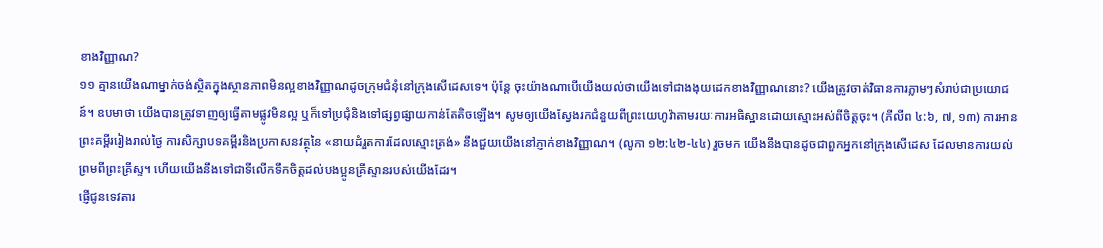ខាងវិញ្ញាណ?
១១ គ្មានយើងណាម្នាក់ចង់ស្ថិតក្នុងស្ថានភាពមិនល្អខាងវិញ្ញាណដូចក្រុមជំនុំនៅក្រុងសើដេសទេ។ ប៉ុន្តែ ចុះយ៉ាងណាបើយើងយល់ថាយើងទៅជាងងុយដេកខាងវិញ្ញាណនោះ? យើងត្រូវចាត់វិធានការភ្លាមៗសំរាប់ជាប្រយោជន៍។ ឧបមាថា យើងបានត្រូវទាញឲ្យធ្វើតាមផ្លូវមិនល្អ ឬក៏ទៅប្រជុំនិងទៅផ្សព្វផ្សាយកាន់តែតិចឡើង។ សូមឲ្យយើងស្វែងរកជំនួយពីព្រះយេហូវ៉ាតាមរយៈការអធិស្ឋានដោយស្មោះអស់ពីចិត្តចុះ។ (ភីលីព ៤:៦, ៧, ១៣) ការអានព្រះគម្ពីររៀងរាល់ថ្ងៃ ការសិក្សាបទគម្ពីរនិងប្រកាសនវត្ថុនៃ «នាយដំរួតការដែលស្មោះត្រង់» នឹងជួយយើងនៅភ្ញាក់ខាងវិញ្ញាណ។ (លូកា ១២:៤២-៤៤) រួចមក យើងនឹងបានដូចជាពួកអ្នកនៅក្រុងសើដេស ដែលមានការយល់ព្រមពីព្រះគ្រីស្ទ។ ហើយយើងនឹងទៅជាទីលើកទឹកចិត្តដល់បងប្អូនគ្រីស្ទានរបស់យើងដែរ។
ផ្ញើជូនទេវតារ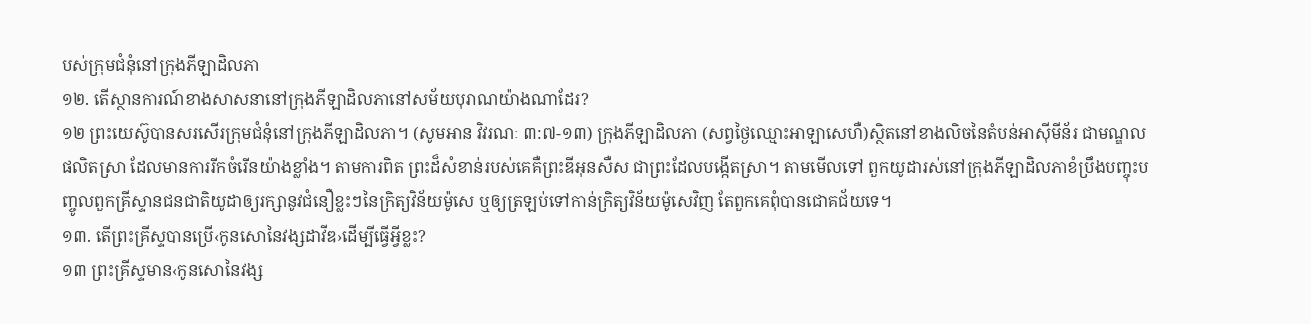បស់ក្រុមជំនុំនៅក្រុងភីឡាដិលភា
១២. តើស្ថានការណ៍ខាងសាសនានៅក្រុងភីឡាដិលភានៅសម័យបុរាណយ៉ាងណាដែរ?
១២ ព្រះយេស៊ូបានសរសើរក្រុមជំនុំនៅក្រុងភីឡាដិលភា។ (សូមអាន វិវរណៈ ៣:៧-១៣) ក្រុងភីឡាដិលភា (សព្វថ្ងៃឈ្មោះអាឡាសេហឺ)ស្ថិតនៅខាងលិចនៃតំបន់អាស៊ីមីន័រ ជាមណ្ឌលផលិតស្រា ដែលមានការរីកចំរើនយ៉ាងខ្លាំង។ តាមការពិត ព្រះដ៏សំខាន់របស់គេគឺព្រះឌីអុនសឺស ជាព្រះដែលបង្កើតស្រា។ តាមមើលទៅ ពួកយូដារស់នៅក្រុងភីឡាដិលភាខំប្រឹងបញ្ចុះបញ្ចូលពួកគ្រីស្ទានជនជាតិយូដាឲ្យរក្សានូវជំនឿខ្លះៗនៃក្រិត្យវិន័យម៉ូសេ ឬឲ្យត្រឡប់ទៅកាន់ក្រិត្យវិន័យម៉ូសេវិញ តែពួកគេពុំបានជោគជ័យទេ។
១៣. តើព្រះគ្រីស្ទបានប្រើ‹កូនសោនៃវង្សដាវីឌ›ដើម្បីធ្វើអ្វីខ្លះ?
១៣ ព្រះគ្រីស្ទមាន‹កូនសោនៃវង្ស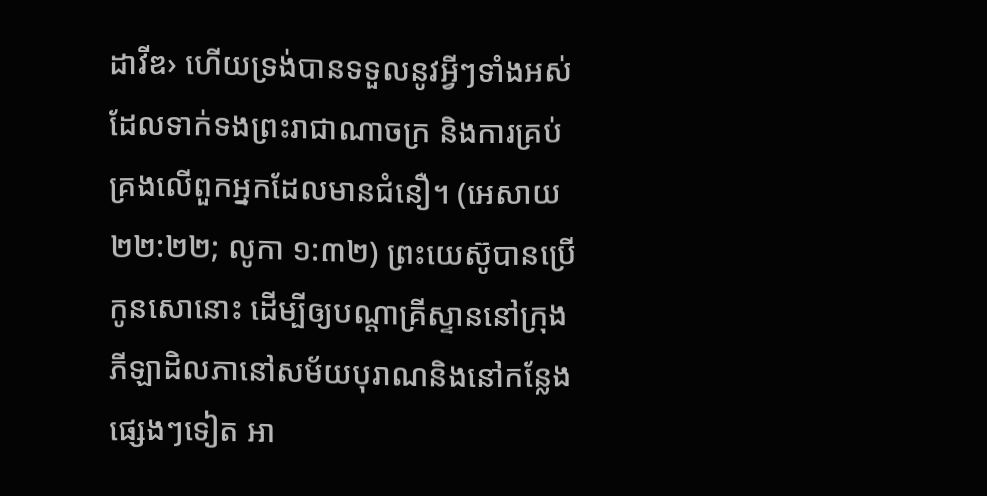ដាវីឌ› ហើយទ្រង់បានទទួលនូវអ្វីៗទាំងអស់ដែលទាក់ទងព្រះរាជាណាចក្រ និងការគ្រប់គ្រងលើពួកអ្នកដែលមានជំនឿ។ (អេសាយ ២២:២២; លូកា ១:៣២) ព្រះយេស៊ូបានប្រើកូនសោនោះ ដើម្បីឲ្យបណ្ដាគ្រីស្ទាននៅក្រុងភីឡាដិលភានៅសម័យបុរាណនិងនៅកន្លែងផ្សេងៗទៀត អា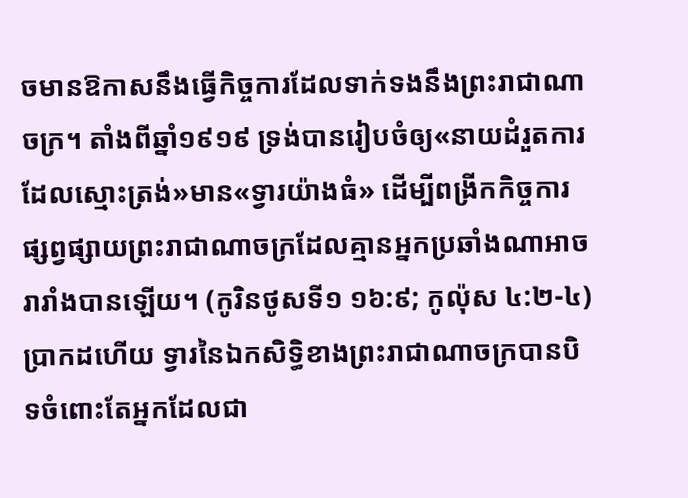ចមានឱកាសនឹងធ្វើកិច្ចការដែលទាក់ទងនឹងព្រះរាជាណាចក្រ។ តាំងពីឆ្នាំ១៩១៩ ទ្រង់បានរៀបចំឲ្យ«នាយដំរួតការដែលស្មោះត្រង់»មាន«ទ្វារយ៉ាងធំ» ដើម្បីពង្រីកកិច្ចការផ្សព្វផ្សាយព្រះរាជាណាចក្រដែលគ្មានអ្នកប្រឆាំងណាអាចរារាំងបានឡើយ។ (កូរិនថូសទី១ ១៦:៩; កូល៉ុស ៤:២-៤) ប្រាកដហើយ ទ្វារនៃឯកសិទ្ធិខាងព្រះរាជាណាចក្របានបិទចំពោះតែអ្នកដែលជា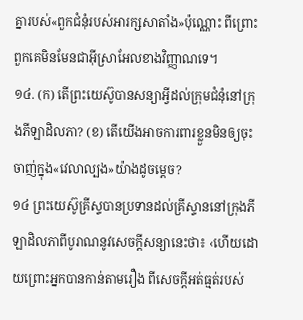គ្នារបស់«ពួកជំនុំរបស់អារក្សសាតាំង»ប៉ុណ្ណោះ ពីព្រោះពួកគេមិនមែនជាអ៊ីស្រាអែលខាងវិញ្ញាណទេ។
១៤. (ក) តើព្រះយេស៊ូបានសន្យាអ្វីដល់ក្រុមជំនុំនៅក្រុងភីឡាដិលភា? (ខ) តើយើងអាចការពារខ្លួនមិនឲ្យចុះចាញ់ក្នុង«វេលាល្បង»យ៉ាងដូចម្ដេច?
១៤ ព្រះយេស៊ូគ្រីស្ទបានប្រទានដល់គ្រីស្ទាននៅក្រុងភីឡាដិលភាពីបូរាណនូវសេចក្ដីសន្យានេះថា៖ ‹ហើយដោយព្រោះអ្នកបានកាន់តាមរឿង ពីសេចក្ដីអត់ធ្មត់របស់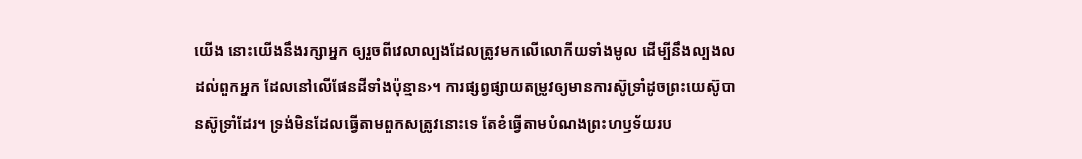យើង នោះយើងនឹងរក្សាអ្នក ឲ្យរួចពីវេលាល្បងដែលត្រូវមកលើលោកីយទាំងមូល ដើម្បីនឹងល្បងលដល់ពួកអ្នក ដែលនៅលើផែនដីទាំងប៉ុន្មាន›។ ការផ្សព្វផ្សាយតម្រូវឲ្យមានការស៊ូទ្រាំដូចព្រះយេស៊ូបានស៊ូទ្រាំដែរ។ ទ្រង់មិនដែលធ្វើតាមពួកសត្រូវនោះទេ តែខំធ្វើតាមបំណងព្រះហឫទ័យរប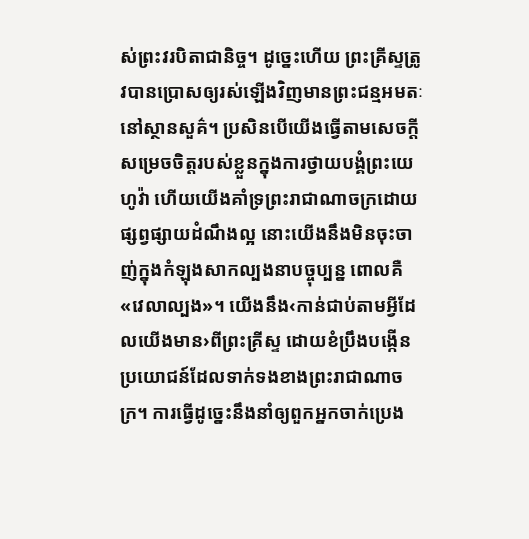ស់ព្រះវរបិតាជានិច្ច។ ដូច្នេះហើយ ព្រះគ្រីស្ទត្រូវបានប្រោសឲ្យរស់ឡើងវិញមានព្រះជន្មអមតៈនៅស្ថានសួគ៌។ ប្រសិនបើយើងធ្វើតាមសេចក្ដីសម្រេចចិត្តរបស់ខ្លួនក្នុងការថ្វាយបង្គំព្រះយេហូវ៉ា ហើយយើងគាំទ្រព្រះរាជាណាចក្រដោយផ្សព្វផ្សាយដំណឹងល្អ នោះយើងនឹងមិនចុះចាញ់ក្នុងកំឡុងសាកល្បងនាបច្ចុប្បន្ន ពោលគឺ«វេលាល្បង»។ យើងនឹង‹កាន់ជាប់តាមអ្វីដែលយើងមាន›ពីព្រះគ្រីស្ទ ដោយខំប្រឹងបង្កើនប្រយោជន៍ដែលទាក់ទងខាងព្រះរាជាណាចក្រ។ ការធ្វើដូច្នេះនឹងនាំឲ្យពួកអ្នកចាក់ប្រេង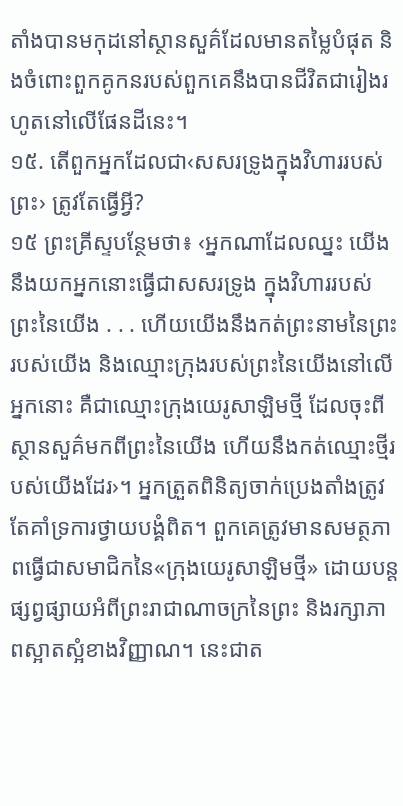តាំងបានមកុដនៅស្ថានសួគ៌ដែលមានតម្លៃបំផុត និងចំពោះពួកគូកនរបស់ពួកគេនឹងបានជីវិតជារៀងរហូតនៅលើផែនដីនេះ។
១៥. តើពួកអ្នកដែលជា‹សសរទ្រូងក្នុងវិហាររបស់ព្រះ› ត្រូវតែធ្វើអ្វី?
១៥ ព្រះគ្រីស្ទបន្ថែមថា៖ ‹អ្នកណាដែលឈ្នះ យើងនឹងយកអ្នកនោះធ្វើជាសសរទ្រូង ក្នុងវិហាររបស់ព្រះនៃយើង . . . ហើយយើងនឹងកត់ព្រះនាមនៃព្រះរបស់យើង និងឈ្មោះក្រុងរបស់ព្រះនៃយើងនៅលើអ្នកនោះ គឺជាឈ្មោះក្រុងយេរូសាឡិមថ្មី ដែលចុះពីស្ថានសួគ៌មកពីព្រះនៃយើង ហើយនឹងកត់ឈ្មោះថ្មីរបស់យើងដែរ›។ អ្នកត្រួតពិនិត្យចាក់ប្រេងតាំងត្រូវតែគាំទ្រការថ្វាយបង្គំពិត។ ពួកគេត្រូវមានសមត្ថភាពធ្វើជាសមាជិកនៃ«ក្រុងយេរូសាឡិមថ្មី» ដោយបន្តផ្សព្វផ្សាយអំពីព្រះរាជាណាចក្រនៃព្រះ និងរក្សាភាពស្អាតស្អំខាងវិញ្ញាណ។ នេះជាត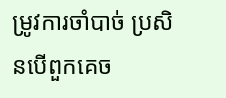ម្រូវការចាំបាច់ ប្រសិនបើពួកគេច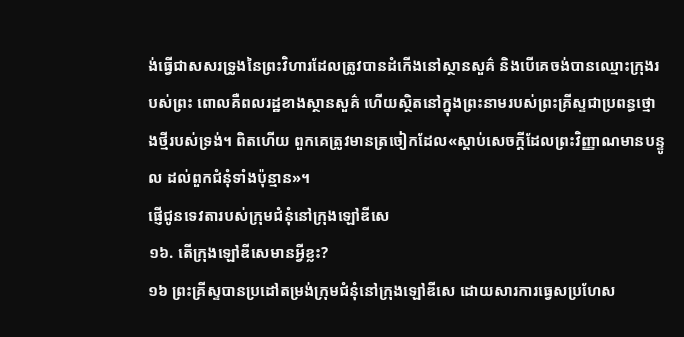ង់ធ្វើជាសសរទ្រូងនៃព្រះវិហារដែលត្រូវបានដំកើងនៅស្ថានសួគ៌ និងបើគេចង់បានឈ្មោះក្រុងរបស់ព្រះ ពោលគឺពលរដ្ឋខាងស្ថានសួគ៌ ហើយស្ថិតនៅក្នុងព្រះនាមរបស់ព្រះគ្រីស្ទជាប្រពន្ធថ្មោងថ្មីរបស់ទ្រង់។ ពិតហើយ ពួកគេត្រូវមានត្រចៀកដែល«ស្ដាប់សេចក្ដីដែលព្រះវិញ្ញាណមានបន្ទូល ដល់ពួកជំនុំទាំងប៉ុន្មាន»។
ផ្ញើជូនទេវតារបស់ក្រុមជំនុំនៅក្រុងឡៅឌីសេ
១៦. តើក្រុងឡៅឌីសេមានអ្វីខ្លះ?
១៦ ព្រះគ្រីស្ទបានប្រដៅតម្រង់ក្រុមជំនុំនៅក្រុងឡៅឌីសេ ដោយសារការធ្វេសប្រហែស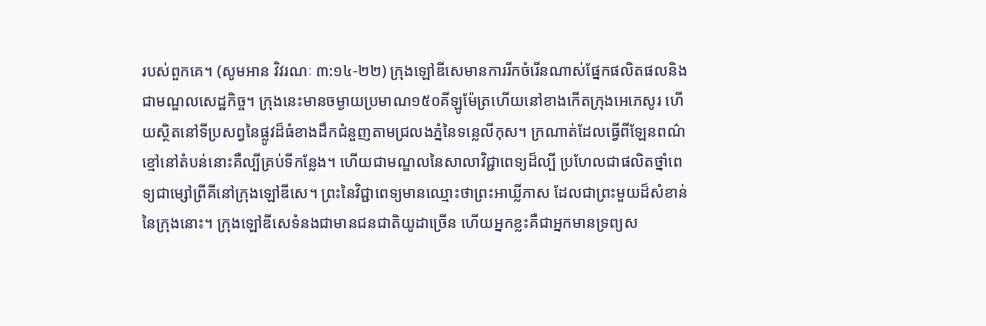របស់ពួកគេ។ (សូមអាន វិវរណៈ ៣:១៤-២២) ក្រុងឡៅឌីសេមានការរីកចំរើនណាស់ផ្នែកផលិតផលនិងជាមណ្ឌលសេដ្ឋកិច្ច។ ក្រុងនេះមានចម្ងាយប្រមាណ១៥០គីឡូម៉ែត្រហើយនៅខាងកើតក្រុងអេភេសូរ ហើយស្ថិតនៅទីប្រសព្វនៃផ្លូវដ៏ធំខាងដឹកជំនួញតាមជ្រលងភ្នំនៃទន្លេលីកុស។ ក្រណាត់ដែលធ្វើពីឡែនពណ៌ខ្មៅនៅតំបន់នោះគឺល្បីគ្រប់ទីកន្លែង។ ហើយជាមណ្ឌលនៃសាលាវិជ្ជាពេទ្យដ៏ល្បី ប្រហែលជាផលិតថ្នាំពេទ្យជាម្សៅព្រីគីនៅក្រុងឡៅឌីសេ។ ព្រះនៃវិជ្ជាពេទ្យមានឈ្មោះថាព្រះអាឃ្លីភាស ដែលជាព្រះមួយដ៏សំខាន់នៃក្រុងនោះ។ ក្រុងឡៅឌីសេទំនងជាមានជនជាតិយូដាច្រើន ហើយអ្នកខ្លះគឺជាអ្នកមានទ្រព្យស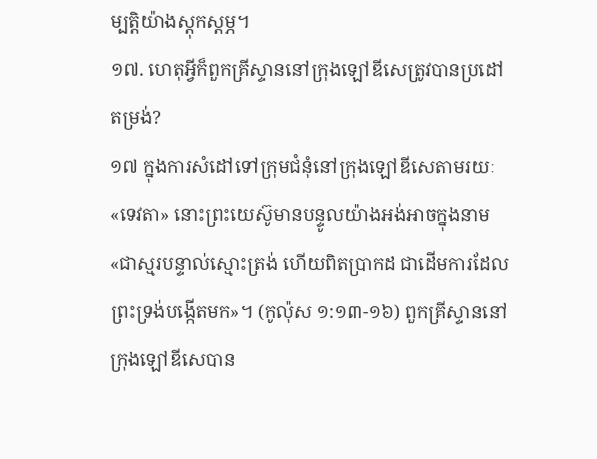ម្បត្ដិយ៉ាងស្តុកស្តម្ភ។
១៧. ហេតុអ្វីក៏ពួកគ្រីស្ទាននៅក្រុងឡៅឌីសេត្រូវបានប្រដៅតម្រង់?
១៧ ក្នុងការសំដៅទៅក្រុមជំនុំនៅក្រុងឡៅឌីសេតាមរយៈ«ទេវតា» នោះព្រះយេស៊ូមានបន្ទូលយ៉ាងអង់អាចក្នុងនាម«ជាស្មរបន្ទាល់ស្មោះត្រង់ ហើយពិតប្រាកដ ជាដើមការដែលព្រះទ្រង់បង្កើតមក»។ (កូល៉ុស ១:១៣-១៦) ពួកគ្រីស្ទាននៅក្រុងឡៅឌីសេបាន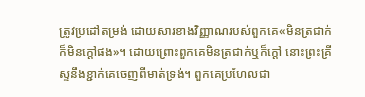ត្រូវប្រដៅតម្រង់ ដោយសារខាងវិញ្ញាណរបស់ពួកគេ«មិនត្រជាក់ ក៏មិនក្ដៅផង»។ ដោយព្រោះពួកគេមិនត្រជាក់ឬក៏ក្ដៅ នោះព្រះគ្រីស្ទនឹងខ្ជាក់គេចេញពីមាត់ទ្រង់។ ពួកគេប្រហែលជា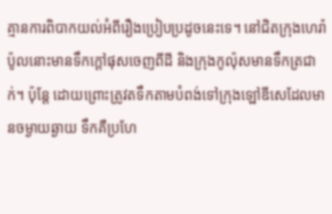គ្មានការពិបាកយល់អំពីរឿងប្រៀបប្រដូចនេះទេ។ នៅជិតក្រុងហេរ៉ាប៉ូលនោះមានទឹកក្ដៅផុសចេញពីដី និងក្រុងកូល៉ុសមានទឹកត្រជាក់។ ប៉ុន្តែ ដោយព្រោះត្រូវតទឹកតាមបំពង់ទៅក្រុងឡៅឌីសេដែលមានចម្ងាយឆ្ងាយ ទឹកគឺប្រហែ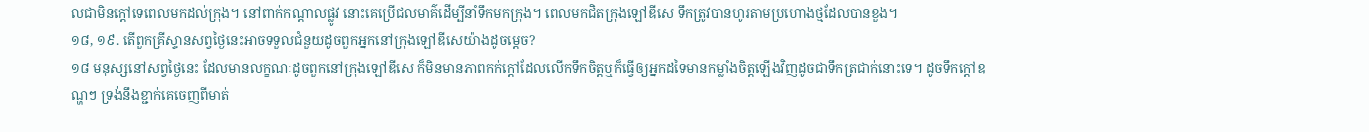លជាមិនក្ដៅទេពេលមកដល់ក្រុង។ នៅពាក់កណ្ដាលផ្លូវ នោះគេប្រើជលមាគ៌ដើម្បីនាំទឹកមកក្រុង។ ពេលមកជិតក្រុងឡៅឌីសេ ទឹកត្រូវបានហូរតាមប្រហោងថ្មដែលបានខួង។
១៨, ១៩. តើពួកគ្រីស្ទានសព្វថ្ងៃនេះអាចទទួលជំនួយដូចពួកអ្នកនៅក្រុងឡៅឌីសេយ៉ាងដូចម្ដេច?
១៨ មនុស្សនៅសព្វថ្ងៃនេះ ដែលមានលក្ខណៈដូចពួកនៅក្រុងឡៅឌីសេ ក៏មិនមានភាពកក់ក្ដៅដែលលើកទឹកចិត្តឬក៏ធ្វើឲ្យអ្នកដទៃមានកម្លាំងចិត្តឡើងវិញដូចជាទឹកត្រជាក់នោះទេ។ ដូចទឹកក្ដៅឧណ្ហៗ ទ្រង់នឹងខ្ជាក់គេចេញពីមាត់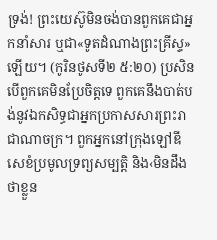ទ្រង់! ព្រះយេស៊ូមិនចង់បានពួកគេជាអ្នកនាំសារ ឬជា«ទូតដំណាងព្រះគ្រីស្ទ»ឡើយ។ (កូរិនថូសទី២ ៥:២០) ប្រសិនបើពួកគេមិនប្រែចិត្តទេ ពួកគេនឹងបាត់បង់នូវឯកសិទ្ធជាអ្នកប្រកាសសារព្រះរាជាណាចក្រ។ ពួកអ្នកនៅក្រុងឡៅឌីសេខំប្រមូលទ្រព្យសម្បត្ដិ និង‹មិនដឹងថាខ្លួន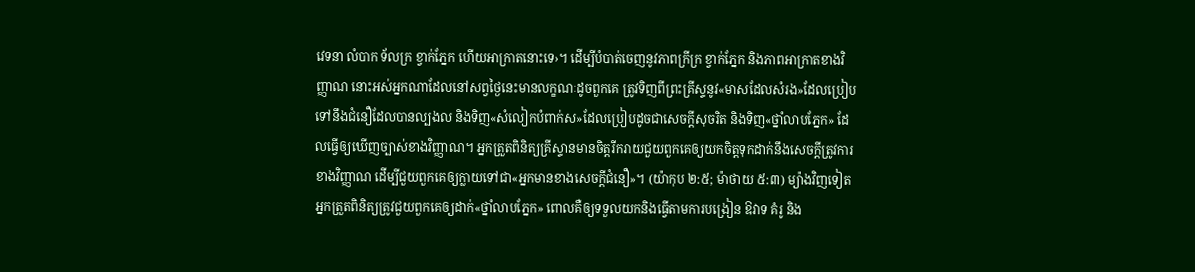វេទនា លំបាក ទ័លក្រ ខ្វាក់ភ្នែក ហើយអាក្រាតនោះទេ›។ ដើម្បីបំបាត់ចេញនូវភាពក្រីក្រ ខ្វាក់ភ្នែក និងភាពអាក្រាតខាងវិញ្ញាណ នោះអស់អ្នកណាដែលនៅសព្វថ្ងៃនេះមានលក្ខណៈដូចពួកគេ ត្រូវទិញពីព្រះគ្រីស្ទនូវ«មាសដែលសំរង»ដែលប្រៀបទៅនឹងជំនឿដែលបានល្បងល និងទិញ«សំលៀកបំពាក់ស»ដែលប្រៀបដូចជាសេចក្ដីសុចរិត និងទិញ«ថ្នាំលាបភ្នែក» ដែលធ្វើឲ្យឃើញច្បាស់ខាងវិញ្ញាណ។ អ្នកត្រួតពិនិត្យគ្រីស្ទានមានចិត្តរីករាយជួយពួកគេឲ្យយកចិត្តទុកដាក់នឹងសេចក្ដីត្រូវការខាងវិញ្ញាណ ដើម្បីជួយពួកគេឲ្យក្លាយទៅជា«អ្នកមានខាងសេចក្ដីជំនឿ»។ (យ៉ាកុប ២:៥; ម៉ាថាយ ៥:៣) ម្យ៉ាងវិញទៀត អ្នកត្រួតពិនិត្យត្រូវជួយពួកគេឲ្យដាក់«ថ្នាំលាបភ្នែក» ពោលគឺឲ្យទទួលយកនិងធ្វើតាមការបង្រៀន ឱវាទ គំរូ និង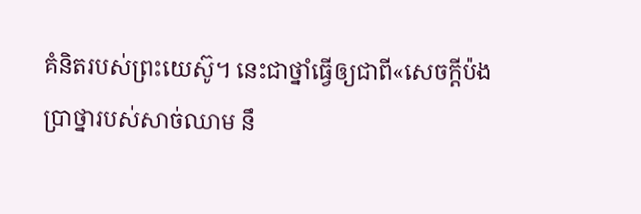គំនិតរបស់ព្រះយេស៊ូ។ នេះជាថ្នាំធ្វើឲ្យជាពី«សេចក្ដីប៉ងប្រាថ្នារបស់សាច់ឈាម នឹ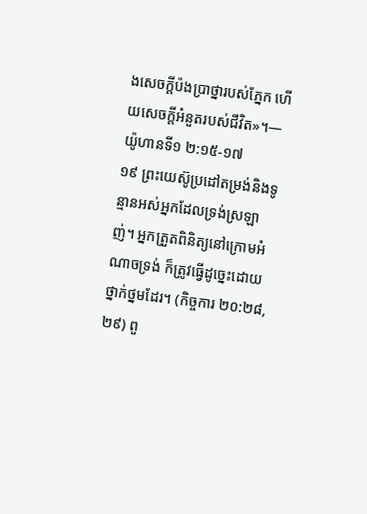ងសេចក្ដីប៉ងប្រាថ្នារបស់ភ្នែក ហើយសេចក្ដីអំនួតរបស់ជីវិត»។—យ៉ូហានទី១ ២:១៥-១៧
១៩ ព្រះយេស៊ូប្រដៅតម្រង់និងទូន្មានអស់អ្នកដែលទ្រង់ស្រឡាញ់។ អ្នកត្រួតពិនិត្យនៅក្រោមអំណាចទ្រង់ ក៏ត្រូវធ្វើដូច្នេះដោយថ្នាក់ថ្នមដែរ។ (កិច្ចការ ២០:២៨, ២៩) ពួ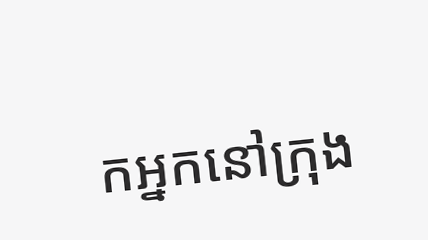កអ្នកនៅក្រុង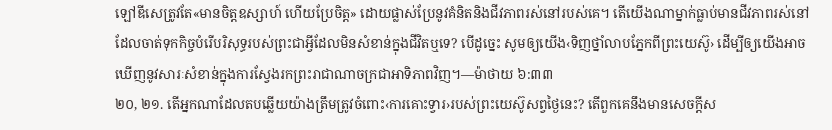ឡៅឌីសេត្រូវតែ«មានចិត្តឧស្សាហ៍ ហើយប្រែចិត្ត» ដោយផ្លាស់ប្រែនូវគំនិតនិងជីវភាពរស់នៅរបស់គេ។ តើយើងណាម្នាក់ធ្លាប់មានជីវភាពរស់នៅដែលចាត់ទុកកិច្ចបំរើបរិសុទ្ធរបស់ព្រះជាអ្វីដែលមិនសំខាន់ក្នុងជីវិតឬទេ? បើដូច្នេះ សូមឲ្យយើង‹ទិញថ្នាំលាបភ្នែកពីព្រះយេស៊ូ› ដើម្បីឲ្យយើងអាចឃើញនូវសារៈសំខាន់ក្នុងការស្វែងរកព្រះរាជាណាចក្រជាអាទិភាពវិញ។—ម៉ាថាយ ៦:៣៣
២០, ២១. តើអ្នកណាដែលតបឆ្លើយយ៉ាងត្រឹមត្រូវចំពោះ‹ការគោះទ្វារ›របស់ព្រះយេស៊ូសព្វថ្ងៃនេះ? តើពួកគេនឹងមានសេចក្ដីស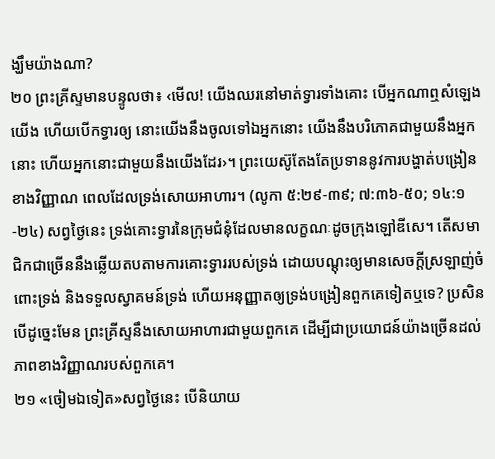ង្ឃឹមយ៉ាងណា?
២០ ព្រះគ្រីស្ទមានបន្ទូលថា៖ ‹មើល! យើងឈរនៅមាត់ទ្វារទាំងគោះ បើអ្នកណាឮសំឡេងយើង ហើយបើកទ្វារឲ្យ នោះយើងនឹងចូលទៅឯអ្នកនោះ យើងនឹងបរិភោគជាមួយនឹងអ្នកនោះ ហើយអ្នកនោះជាមួយនឹងយើងដែរ›។ ព្រះយេស៊ូតែងតែប្រទាននូវការបង្ហាត់បង្រៀនខាងវិញ្ញាណ ពេលដែលទ្រង់សោយអាហារ។ (លូកា ៥:២៩-៣៩; ៧:៣៦-៥០; ១៤:១-២៤) សព្វថ្ងៃនេះ ទ្រង់គោះទ្វារនៃក្រុមជំនុំដែលមានលក្ខណៈដូចក្រុងឡៅឌីសេ។ តើសមាជិកជាច្រើននឹងឆ្លើយតបតាមការគោះទ្វាររបស់ទ្រង់ ដោយបណ្ដុះឲ្យមានសេចក្ដីស្រឡាញ់ចំពោះទ្រង់ និងទទួលស្វាគមន៍ទ្រង់ ហើយអនុញ្ញាតឲ្យទ្រង់បង្រៀនពួកគេទៀតឬទេ? ប្រសិនបើដូច្នេះមែន ព្រះគ្រីស្ទនឹងសោយអាហារជាមួយពួកគេ ដើម្បីជាប្រយោជន៍យ៉ាងច្រើនដល់ភាពខាងវិញ្ញាណរបស់ពួកគេ។
២១ «ចៀមឯទៀត»សព្វថ្ងៃនេះ បើនិយាយ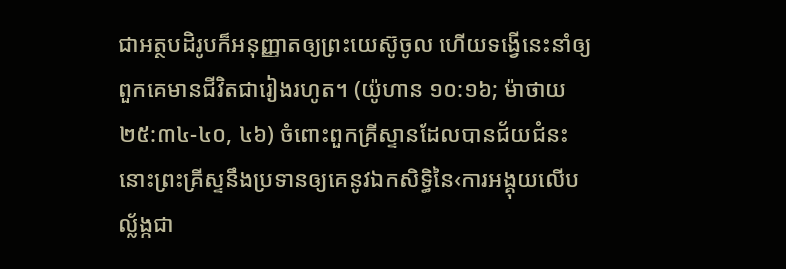ជាអត្ថបដិរូបក៏អនុញ្ញាតឲ្យព្រះយេស៊ូចូល ហើយទង្វើនេះនាំឲ្យពួកគេមានជីវិតជារៀងរហូត។ (យ៉ូហាន ១០:១៦; ម៉ាថាយ ២៥:៣៤-៤០, ៤៦) ចំពោះពួកគ្រីស្ទានដែលបានជ័យជំនះ នោះព្រះគ្រីស្ទនឹងប្រទានឲ្យគេនូវឯកសិទ្ធិនៃ‹ការអង្គុយលើបល្ល័ង្កជា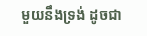មួយនឹងទ្រង់ ដូចជា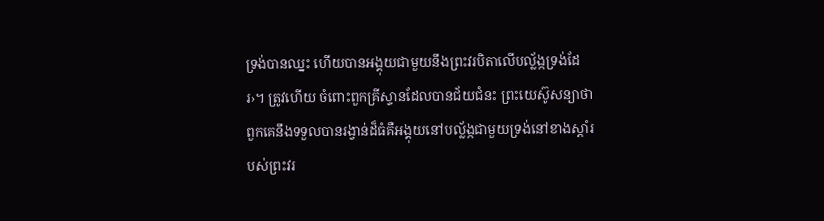ទ្រង់បានឈ្នះ ហើយបានអង្គុយជាមួយនឹងព្រះវរបិតាលើបល្ល័ង្កទ្រង់ដែរ›។ ត្រូវហើយ ចំពោះពួកគ្រីស្ទានដែលបានជ័យជំនះ ព្រះយេស៊ូសន្យាថាពួកគេនឹងទទួលបានរង្វាន់ដ៏ធំគឺអង្គុយនៅបល្ល័ង្កជាមួយទ្រង់នៅខាងស្ដាំរបស់ព្រះវរ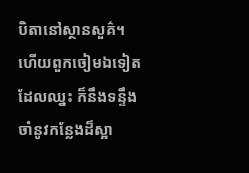បិតានៅស្ថានសួគ៌។ ហើយពួកចៀមឯទៀតដែលឈ្នះ ក៏នឹងទន្ទឹងចាំនូវកន្លែងដ៏ស្អា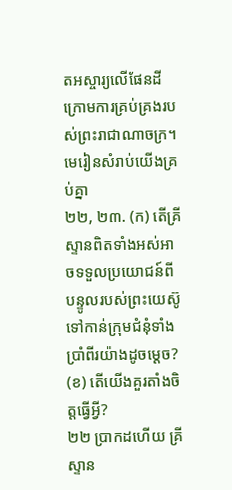តអស្ចារ្យលើផែនដីក្រោមការគ្រប់គ្រងរបស់ព្រះរាជាណាចក្រ។
មេរៀនសំរាប់យើងគ្រប់គ្នា
២២, ២៣. (ក) តើគ្រីស្ទានពិតទាំងអស់អាចទទួលប្រយោជន៍ពីបន្ទូលរបស់ព្រះយេស៊ូ ទៅកាន់ក្រុមជំនុំទាំងប្រាំពីរយ៉ាងដូចម្ដេច? (ខ) តើយើងគួរតាំងចិត្តធ្វើអ្វី?
២២ ប្រាកដហើយ គ្រីស្ទាន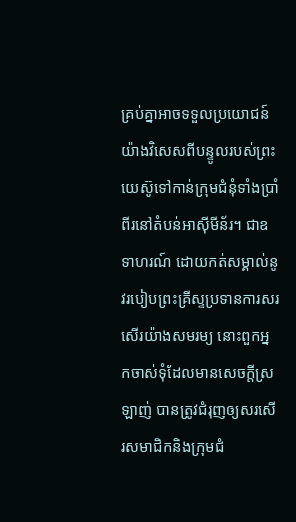គ្រប់គ្នាអាចទទួលប្រយោជន៍យ៉ាងវិសេសពីបន្ទូលរបស់ព្រះយេស៊ូទៅកាន់ក្រុមជំនុំទាំងប្រាំពីរនៅតំបន់អាស៊ីមីន័រ។ ជាឧទាហរណ៍ ដោយកត់សម្គាល់នូវរបៀបព្រះគ្រីស្ទប្រទានការសរសើរយ៉ាងសមរម្យ នោះពួកអ្នកចាស់ទុំដែលមានសេចក្ដីស្រឡាញ់ បានត្រូវជំរុញឲ្យសរសើរសមាជិកនិងក្រុមជំ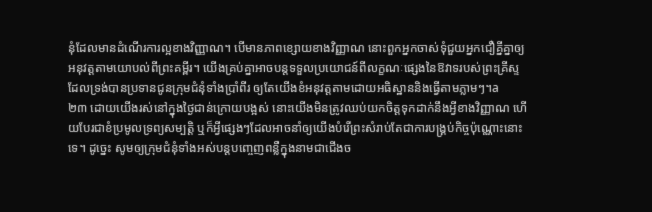នុំដែលមានដំណើរការល្អខាងវិញ្ញាណ។ បើមានភាពខ្សោយខាងវិញ្ញាណ នោះពួកអ្នកចាស់ទុំជួយអ្នកជឿគ្នីគ្នាឲ្យអនុវត្តតាមយោបល់ពីព្រះគម្ពីរ។ យើងគ្រប់គ្នាអាចបន្តទទួលប្រយោជន៍ពីលក្ខណៈផ្សេងនៃឱវាទរបស់ព្រះគ្រីស្ទ ដែលទ្រង់បានប្រទានជូនក្រុមជំនុំទាំងប្រាំពីរ ឲ្យតែយើងខំអនុវត្តតាមដោយអធិស្ឋាននិងធ្វើតាមភ្លាមៗ។a
២៣ ដោយយើងរស់នៅក្នុងថ្ងៃជាន់ក្រោយបង្អស់ នោះយើងមិនត្រូវឈប់យកចិត្តទុកដាក់នឹងអ្វីខាងវិញ្ញាណ ហើយបែរជាខំប្រមូលទ្រព្យសម្បត្ដិ ឬក៏អ្វីផ្សេងៗដែលអាចនាំឲ្យយើងបំរើព្រះសំរាប់តែជាការបង្គ្រប់កិច្ចប៉ុណ្ណោះនោះទេ។ ដូច្នេះ សូមឲ្យក្រុមជំនុំទាំងអស់បន្តបញ្ចេញពន្លឺក្នុងនាមជាជើងច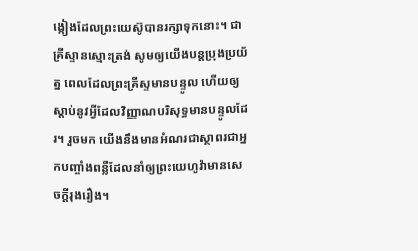ង្កៀងដែលព្រះយេស៊ូបានរក្សាទុកនោះ។ ជាគ្រីស្ទានស្មោះត្រង់ សូមឲ្យយើងបន្តប្រុងប្រយ័ត្ន ពេលដែលព្រះគ្រីស្ទមានបន្ទូល ហើយឲ្យស្ដាប់នូវអ្វីដែលវិញ្ញាណបរិសុទ្ធមានបន្ទូលដែរ។ រួចមក យើងនឹងមានអំណរជាស្ថាពរជាអ្នកបញ្ចាំងពន្លឺដែលនាំឲ្យព្រះយេហូវ៉ាមានសេចក្ដីរុងរឿង។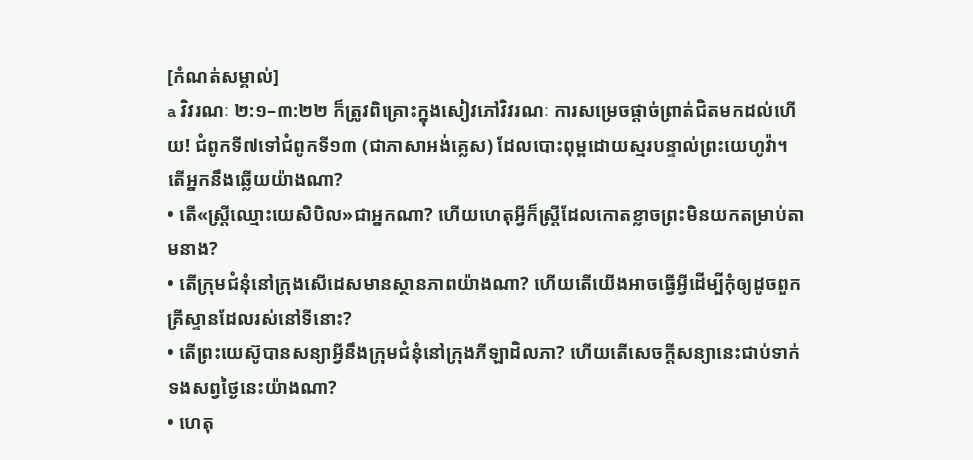[កំណត់សម្គាល់]
a វិវរណៈ ២:១–៣:២២ ក៏ត្រូវពិគ្រោះក្នុងសៀវភៅវិវរណៈ ការសម្រេចផ្ដាច់ព្រាត់ជិតមកដល់ហើយ! ជំពូកទី៧ទៅជំពូកទី១៣ (ជាភាសាអង់គ្លេស) ដែលបោះពុម្ពដោយស្មរបន្ទាល់ព្រះយេហូវ៉ា។
តើអ្នកនឹងឆ្លើយយ៉ាងណា?
• តើ«ស្ត្រីឈ្មោះយេសិបិល»ជាអ្នកណា? ហើយហេតុអ្វីក៏ស្ត្រីដែលកោតខ្លាចព្រះមិនយកតម្រាប់តាមនាង?
• តើក្រុមជំនុំនៅក្រុងសើដេសមានស្ថានភាពយ៉ាងណា? ហើយតើយើងអាចធ្វើអ្វីដើម្បីកុំឲ្យដូចពួកគ្រីស្ទានដែលរស់នៅទីនោះ?
• តើព្រះយេស៊ូបានសន្យាអ្វីនឹងក្រុមជំនុំនៅក្រុងភីឡាដិលភា? ហើយតើសេចក្ដីសន្យានេះជាប់ទាក់ទងសព្វថ្ងៃនេះយ៉ាងណា?
• ហេតុ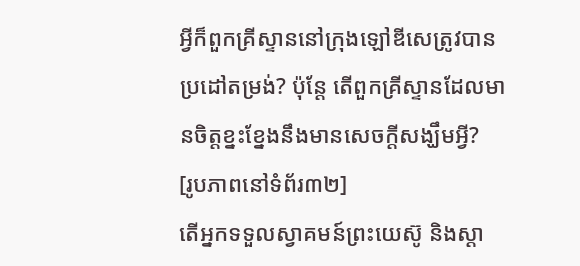អ្វីក៏ពួកគ្រីស្ទាននៅក្រុងឡៅឌីសេត្រូវបានប្រដៅតម្រង់? ប៉ុន្តែ តើពួកគ្រីស្ទានដែលមានចិត្តខ្នះខ្នែងនឹងមានសេចក្ដីសង្ឃឹមអ្វី?
[រូបភាពនៅទំព័រ៣២]
តើអ្នកទទួលស្វាគមន៍ព្រះយេស៊ូ និងស្ដា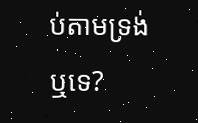ប់តាមទ្រង់ឬទេ?